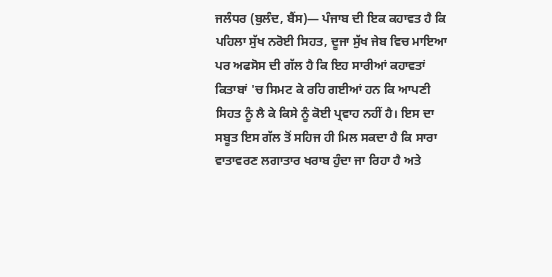ਜਲੰਧਰ (ਬੁਲੰਦ, ਬੈਂਸ)— ਪੰਜਾਬ ਦੀ ਇਕ ਕਹਾਵਤ ਹੈ ਕਿ ਪਹਿਲਾ ਸੁੱਖ ਨਰੋਈ ਸਿਹਤ, ਦੂਜਾ ਸੁੱਖ ਜੇਬ ਵਿਚ ਮਾਇਆ ਪਰ ਅਫਸੋਸ ਦੀ ਗੱਲ ਹੈ ਕਿ ਇਹ ਸਾਰੀਆਂ ਕਹਾਵਤਾਂ ਕਿਤਾਬਾਂ 'ਚ ਸਿਮਟ ਕੇ ਰਹਿ ਗਈਆਂ ਹਨ ਕਿ ਆਪਣੀ ਸਿਹਤ ਨੂੰ ਲੈ ਕੇ ਕਿਸੇ ਨੂੰ ਕੋਈ ਪ੍ਰਵਾਹ ਨਹੀਂ ਹੈ। ਇਸ ਦਾ ਸਬੂਤ ਇਸ ਗੱਲ ਤੋਂ ਸਹਿਜ ਹੀ ਮਿਲ ਸਕਦਾ ਹੈ ਕਿ ਸਾਰਾ ਵਾਤਾਵਰਣ ਲਗਾਤਾਰ ਖਰਾਬ ਹੁੰਦਾ ਜਾ ਰਿਹਾ ਹੈ ਅਤੇ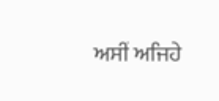ਅਸੀਂ ਅਜਿਹੇ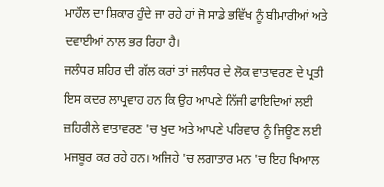ਮਾਹੌਲ ਦਾ ਸ਼ਿਕਾਰ ਹੁੰਦੇ ਜਾ ਰਹੇ ਹਾਂ ਜੋ ਸਾਡੇ ਭਵਿੱਖ ਨੂੰ ਬੀਮਾਰੀਆਂ ਅਤੇ ਦਵਾਈਆਂ ਨਾਲ ਭਰ ਰਿਹਾ ਹੈ।
ਜਲੰਧਰ ਸ਼ਹਿਰ ਦੀ ਗੱਲ ਕਰਾਂ ਤਾਂ ਜਲੰਧਰ ਦੇ ਲੋਕ ਵਾਤਾਵਰਣ ਦੇ ਪ੍ਰਤੀ ਇਸ ਕਦਰ ਲਾਪ੍ਰਵਾਹ ਹਨ ਕਿ ਉਹ ਆਪਣੇ ਨਿੱਜੀ ਫਾਇਦਿਆਂ ਲਈ ਜ਼ਹਿਰੀਲੇ ਵਾਤਾਵਰਣ 'ਚ ਖੁਦ ਅਤੇ ਆਪਣੇ ਪਰਿਵਾਰ ਨੂੰ ਜਿਊਣ ਲਈ ਮਜਬੂਰ ਕਰ ਰਹੇ ਹਨ। ਅਜਿਹੇ 'ਚ ਲਗਾਤਾਰ ਮਨ 'ਚ ਇਹ ਖਿਆਲ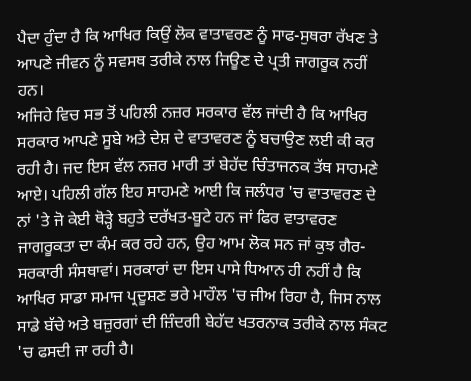ਪੈਦਾ ਹੁੰਦਾ ਹੈ ਕਿ ਆਖਿਰ ਕਿਉਂ ਲੋਕ ਵਾਤਾਵਰਣ ਨੂੰ ਸਾਫ-ਸੁਥਰਾ ਰੱਖਣ ਤੇ ਆਪਣੇ ਜੀਵਨ ਨੂੰ ਸਵਸਥ ਤਰੀਕੇ ਨਾਲ ਜਿਊਣ ਦੇ ਪ੍ਰਤੀ ਜਾਗਰੂਕ ਨਹੀਂ ਹਨ।
ਅਜਿਹੇ ਵਿਚ ਸਭ ਤੋਂ ਪਹਿਲੀ ਨਜ਼ਰ ਸਰਕਾਰ ਵੱਲ ਜਾਂਦੀ ਹੈ ਕਿ ਆਖਿਰ ਸਰਕਾਰ ਆਪਣੇ ਸੂਬੇ ਅਤੇ ਦੇਸ਼ ਦੇ ਵਾਤਾਵਰਣ ਨੂੰ ਬਚਾਉਣ ਲਈ ਕੀ ਕਰ ਰਹੀ ਹੈ। ਜਦ ਇਸ ਵੱਲ ਨਜ਼ਰ ਮਾਰੀ ਤਾਂ ਬੇਹੱਦ ਚਿੰਤਾਜਨਕ ਤੱਥ ਸਾਹਮਣੇ ਆਏ। ਪਹਿਲੀ ਗੱਲ ਇਹ ਸਾਹਮਣੇ ਆਈ ਕਿ ਜਲੰਧਰ 'ਚ ਵਾਤਾਵਰਣ ਦੇ ਨਾਂ 'ਤੇ ਜੋ ਕੇਈ ਥੋੜ੍ਹੇ ਬਹੁਤੇ ਦਰੱਖਤ-ਬੂਟੇ ਹਨ ਜਾਂ ਫਿਰ ਵਾਤਾਵਰਣ ਜਾਗਰੂਕਤਾ ਦਾ ਕੰਮ ਕਰ ਰਹੇ ਹਨ, ਉਹ ਆਮ ਲੋਕ ਸਨ ਜਾਂ ਕੁਝ ਗੈਰ-ਸਰਕਾਰੀ ਸੰਸਥਾਵਾਂ। ਸਰਕਾਰਾਂ ਦਾ ਇਸ ਪਾਸੇ ਧਿਆਨ ਹੀ ਨਹੀਂ ਹੈ ਕਿ ਆਖਿਰ ਸਾਡਾ ਸਮਾਜ ਪ੍ਰਦੂਸ਼ਣ ਭਰੇ ਮਾਹੌਲ 'ਚ ਜੀਅ ਰਿਹਾ ਹੈ, ਜਿਸ ਨਾਲ ਸਾਡੇ ਬੱਚੇ ਅਤੇ ਬਜ਼ੁਰਗਾਂ ਦੀ ਜ਼ਿੰਦਗੀ ਬੇਹੱਦ ਖਤਰਨਾਕ ਤਰੀਕੇ ਨਾਲ ਸੰਕਟ 'ਚ ਫਸਦੀ ਜਾ ਰਹੀ ਹੈ।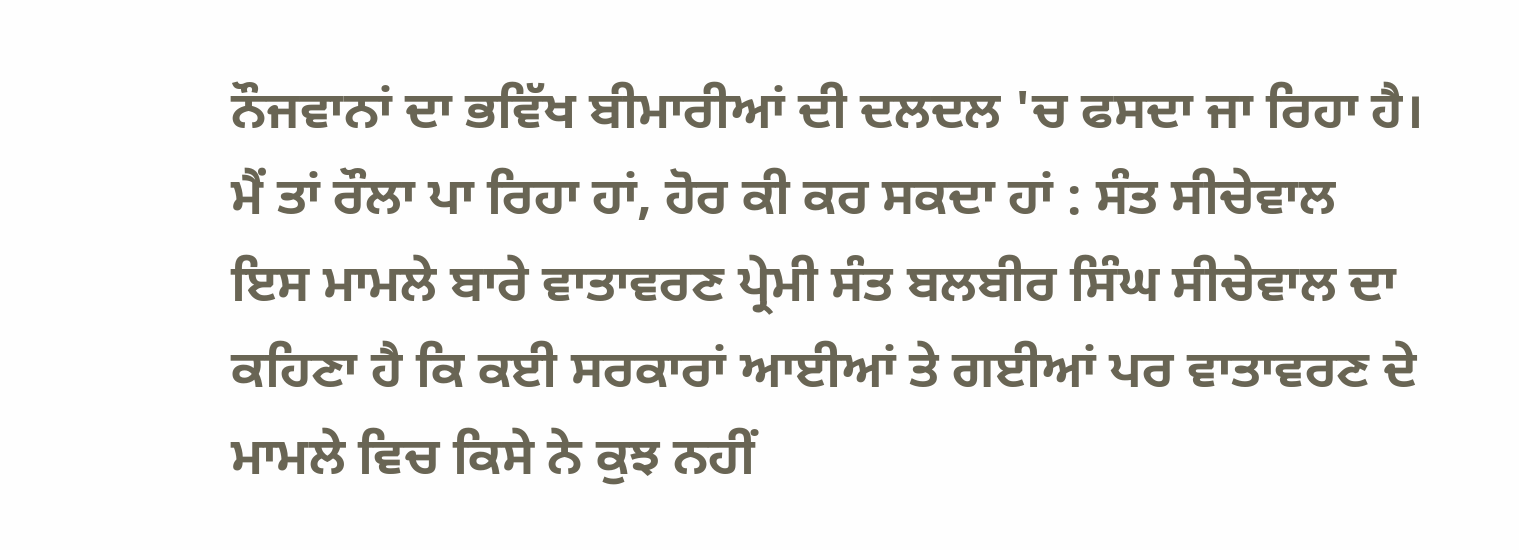ਨੌਜਵਾਨਾਂ ਦਾ ਭਵਿੱਖ ਬੀਮਾਰੀਆਂ ਦੀ ਦਲਦਲ 'ਚ ਫਸਦਾ ਜਾ ਰਿਹਾ ਹੈ।
ਮੈਂ ਤਾਂ ਰੌਲਾ ਪਾ ਰਿਹਾ ਹਾਂ, ਹੋਰ ਕੀ ਕਰ ਸਕਦਾ ਹਾਂ : ਸੰਤ ਸੀਚੇਵਾਲ
ਇਸ ਮਾਮਲੇ ਬਾਰੇ ਵਾਤਾਵਰਣ ਪ੍ਰੇਮੀ ਸੰਤ ਬਲਬੀਰ ਸਿੰਘ ਸੀਚੇਵਾਲ ਦਾ ਕਹਿਣਾ ਹੈ ਕਿ ਕਈ ਸਰਕਾਰਾਂ ਆਈਆਂ ਤੇ ਗਈਆਂ ਪਰ ਵਾਤਾਵਰਣ ਦੇ ਮਾਮਲੇ ਵਿਚ ਕਿਸੇ ਨੇ ਕੁਝ ਨਹੀਂ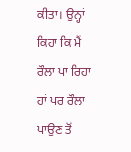ਕੀਤਾ। ਉਨ੍ਹਾਂ ਕਿਹਾ ਕਿ ਮੈਂ ਰੌਲਾ ਪਾ ਰਿਹਾ ਹਾਂ ਪਰ ਰੌਲਾ ਪਾਉਣ ਤੋਂ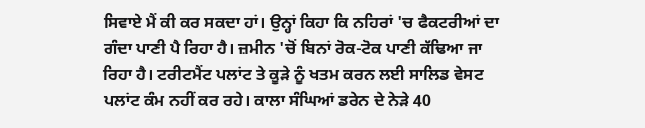ਸਿਵਾਏ ਮੈਂ ਕੀ ਕਰ ਸਕਦਾ ਹਾਂ। ਉਨ੍ਹਾਂ ਕਿਹਾ ਕਿ ਨਹਿਰਾਂ 'ਚ ਫੈਕਟਰੀਆਂ ਦਾ ਗੰਦਾ ਪਾਣੀ ਪੈ ਰਿਹਾ ਹੈ। ਜ਼ਮੀਨ 'ਚੋਂ ਬਿਨਾਂ ਰੋਕ-ਟੋਕ ਪਾਣੀ ਕੱਢਿਆ ਜਾ ਰਿਹਾ ਹੈ। ਟਰੀਟਮੈਂਟ ਪਲਾਂਟ ਤੇ ਕੂੜੇ ਨੂੰ ਖਤਮ ਕਰਨ ਲਈ ਸਾਲਿਡ ਵੇਸਟ ਪਲਾਂਟ ਕੰਮ ਨਹੀਂ ਕਰ ਰਹੇ। ਕਾਲਾ ਸੰਘਿਆਂ ਡਰੇਨ ਦੇ ਨੇੜੇ 40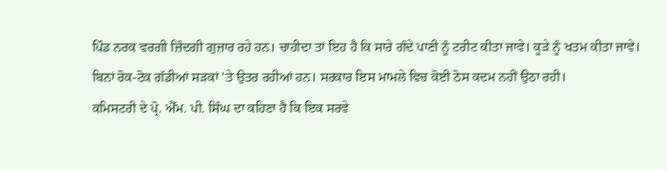ਪਿੰਡ ਨਰਕ ਵਰਗੀ ਜ਼ਿੰਦਗੀ ਗੁਜ਼ਾਰ ਰਹੇ ਹਨ। ਚਾਹੀਦਾ ਤਾਂ ਇਹ ਹੈ ਕਿ ਸਾਰੇ ਗੰਦੇ ਪਾਣੀ ਨੂੰ ਟਰੀਟ ਕੀਤਾ ਜਾਵੇ। ਕੂੜੇ ਨੂੰ ਖਤਮ ਕੀਤਾ ਜਾਵੇ। ਬਿਨਾਂ ਰੋਕ-ਟੋਕ ਗੱਡੀਆਂ ਸੜਕਾਂ 'ਤੇ ਉਤਰ ਰਹੀਆਂ ਹਨ। ਸਰਕਾਰ ਇਸ ਮਾਮਲੇ ਵਿਚ ਕੋਈ ਠੋਸ ਕਦਮ ਨਹੀਂ ਉਠਾ ਰਹੀ।
ਕਮਿਸਟਰੀ ਦੇ ਪ੍ਰੋ. ਐੱਮ. ਪੀ. ਸਿੰਘ ਦਾ ਕਹਿਣਾ ਹੈ ਕਿ ਇਕ ਸਰਵੇ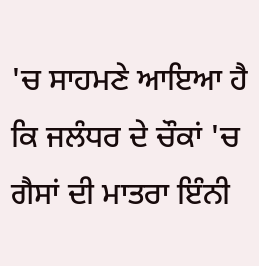'ਚ ਸਾਹਮਣੇ ਆਇਆ ਹੈ ਕਿ ਜਲੰਧਰ ਦੇ ਚੌਕਾਂ 'ਚ ਗੈਸਾਂ ਦੀ ਮਾਤਰਾ ਇੰਨੀ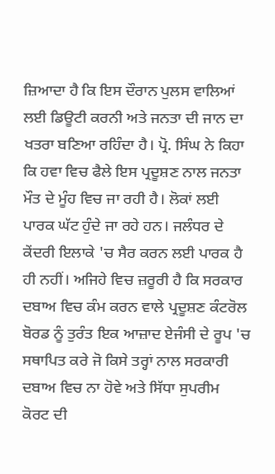ਜ਼ਿਆਦਾ ਹੈ ਕਿ ਇਸ ਦੌਰਾਨ ਪੁਲਸ ਵਾਲਿਆਂ ਲਈ ਡਿਊਟੀ ਕਰਨੀ ਅਤੇ ਜਨਤਾ ਦੀ ਜਾਨ ਦਾ ਖਤਰਾ ਬਣਿਆ ਰਹਿੰਦਾ ਹੈ। ਪ੍ਰੋ. ਸਿੰਘ ਨੇ ਕਿਹਾ ਕਿ ਹਵਾ ਵਿਚ ਫੈਲੇ ਇਸ ਪ੍ਰਦੂਸ਼ਣ ਨਾਲ ਜਨਤਾ ਮੌਤ ਦੇ ਮੂੰਹ ਵਿਚ ਜਾ ਰਹੀ ਹੈ। ਲੋਕਾਂ ਲਈ ਪਾਰਕ ਘੱਟ ਹੁੰਦੇ ਜਾ ਰਹੇ ਹਨ। ਜਲੰਧਰ ਦੇ ਕੇਂਦਰੀ ਇਲਾਕੇ 'ਚ ਸੈਰ ਕਰਨ ਲਈ ਪਾਰਕ ਹੈ ਹੀ ਨਹੀਂ। ਅਜਿਹੇ ਵਿਚ ਜ਼ਰੂਰੀ ਹੈ ਕਿ ਸਰਕਾਰ ਦਬਾਅ ਵਿਚ ਕੰਮ ਕਰਨ ਵਾਲੇ ਪ੍ਰਦੂਸ਼ਣ ਕੰਟਰੋਲ ਬੋਰਡ ਨੂੰ ਤੁਰੰਤ ਇਕ ਆਜ਼ਾਦ ਏਜੰਸੀ ਦੇ ਰੂਪ 'ਚ ਸਥਾਪਿਤ ਕਰੇ ਜੋ ਕਿਸੇ ਤਰ੍ਹਾਂ ਨਾਲ ਸਰਕਾਰੀ ਦਬਾਅ ਵਿਚ ਨਾ ਹੋਵੇ ਅਤੇ ਸਿੱਧਾ ਸੁਪਰੀਮ ਕੋਰਟ ਦੀ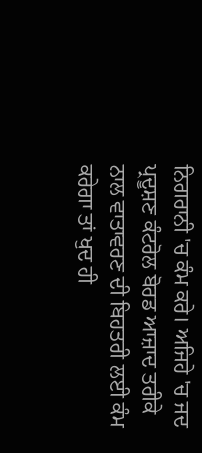ਨਿਗਰਾਨੀ 'ਚ ਕੰਮ ਕਰੇ। ਅਜਿਹੇ 'ਚ ਜਦ ਪ੍ਰਦੂਸ਼ਣ ਕੰਟਰੋਲ ਬੋਰਡ ਆਜ਼ਾਦ ਤਰੀਕੇ ਨਾਲ ਵਾਤਾਵਰਣ ਦੀ ਬਿਹਤਰੀ ਲਈ ਕੰਮ ਕਰੇਗਾ ਤਾਂ ਖੁਦ ਹੀ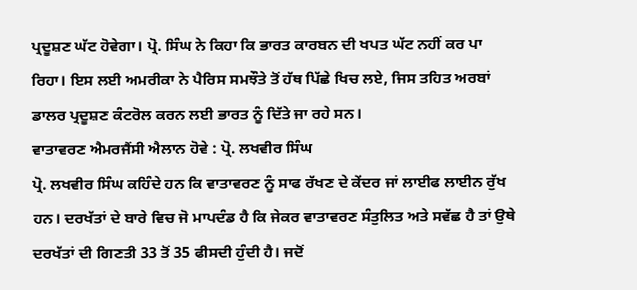ਪ੍ਰਦੂਸ਼ਣ ਘੱਟ ਹੋਵੇਗਾ। ਪ੍ਰੋ. ਸਿੰਘ ਨੇ ਕਿਹਾ ਕਿ ਭਾਰਤ ਕਾਰਬਨ ਦੀ ਖਪਤ ਘੱਟ ਨਹੀਂ ਕਰ ਪਾ ਰਿਹਾ। ਇਸ ਲਈ ਅਮਰੀਕਾ ਨੇ ਪੈਰਿਸ ਸਮਝੌਤੇ ਤੋਂ ਹੱਥ ਪਿੱਛੇ ਖਿਚ ਲਏ, ਜਿਸ ਤਹਿਤ ਅਰਬਾਂ ਡਾਲਰ ਪ੍ਰਦੂਸ਼ਣ ਕੰਟਰੋਲ ਕਰਨ ਲਈ ਭਾਰਤ ਨੂੰ ਦਿੱਤੇ ਜਾ ਰਹੇ ਸਨ।
ਵਾਤਾਵਰਣ ਐਮਰਜੈਂਸੀ ਐਲਾਨ ਹੋਵੇ : ਪ੍ਰੋ. ਲਖਵੀਰ ਸਿੰਘ
ਪ੍ਰੋ. ਲਖਵੀਰ ਸਿੰਘ ਕਹਿੰਦੇ ਹਨ ਕਿ ਵਾਤਾਵਰਣ ਨੂੰ ਸਾਫ ਰੱਖਣ ਦੇ ਕੇਂਦਰ ਜਾਂ ਲਾਈਫ ਲਾਈਨ ਰੁੱਖ ਹਨ। ਦਰਖੱਤਾਂ ਦੇ ਬਾਰੇ ਵਿਚ ਜੋ ਮਾਪਦੰਡ ਹੈ ਕਿ ਜੇਕਰ ਵਾਤਾਵਰਣ ਸੰਤੁਲਿਤ ਅਤੇ ਸਵੱਛ ਹੈ ਤਾਂ ਉਥੇ ਦਰਖੱਤਾਂ ਦੀ ਗਿਣਤੀ 33 ਤੋਂ 35 ਫੀਸਦੀ ਹੁੰਦੀ ਹੈ। ਜਦੋਂ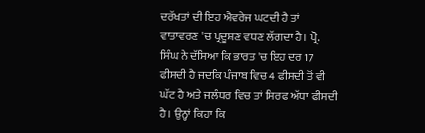ਦਰੱਖਤਾਂ ਦੀ ਇਹ ਐਵਰੇਜ ਘਟਦੀ ਹੈ ਤਾਂ ਵਾਤਾਵਰਣ 'ਚ ਪ੍ਰਦੂਸ਼ਣ ਵਧਣ ਲੱਗਦਾ ਹੈ। ਪ੍ਰੋ. ਸਿੰਘ ਨੇ ਦੱਸਿਆ ਕਿ ਭਾਰਤ 'ਚ ਇਹ ਦਰ 17 ਫੀਸਦੀ ਹੈ ਜਦਕਿ ਪੰਜਾਬ ਵਿਚ 4 ਫੀਸਦੀ ਤੋਂ ਵੀ ਘੱਟ ਹੈ ਅਤੇ ਜਲੰਧਰ ਵਿਚ ਤਾਂ ਸਿਰਫ ਅੱਧਾ ਫੀਸਦੀ ਹੈ। ਉਨ੍ਹਾਂ ਕਿਹਾ ਕਿ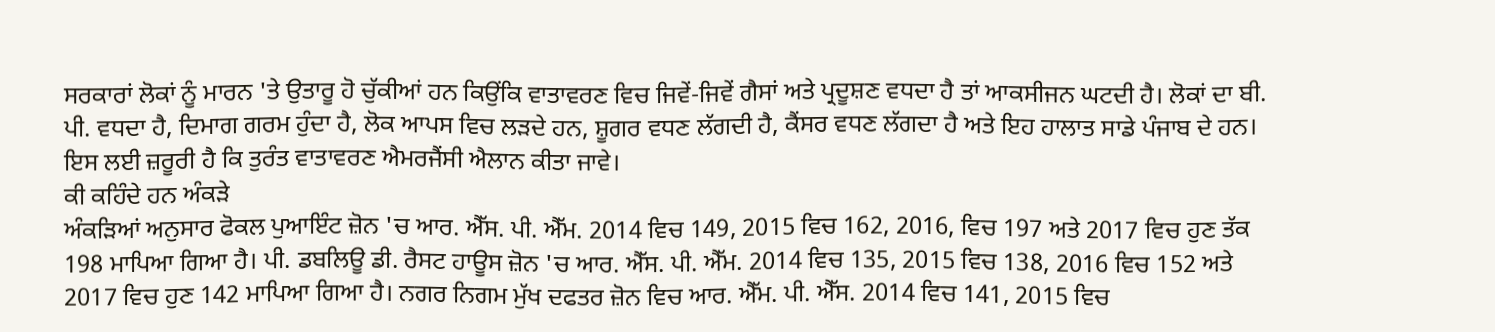ਸਰਕਾਰਾਂ ਲੋਕਾਂ ਨੂੰ ਮਾਰਨ 'ਤੇ ਉਤਾਰੂ ਹੋ ਚੁੱਕੀਆਂ ਹਨ ਕਿਉਂਕਿ ਵਾਤਾਵਰਣ ਵਿਚ ਜਿਵੇਂ-ਜਿਵੇਂ ਗੈਸਾਂ ਅਤੇ ਪ੍ਰਦੂਸ਼ਣ ਵਧਦਾ ਹੈ ਤਾਂ ਆਕਸੀਜਨ ਘਟਦੀ ਹੈ। ਲੋਕਾਂ ਦਾ ਬੀ. ਪੀ. ਵਧਦਾ ਹੈ, ਦਿਮਾਗ ਗਰਮ ਹੁੰਦਾ ਹੈ, ਲੋਕ ਆਪਸ ਵਿਚ ਲੜਦੇ ਹਨ, ਸ਼ੂਗਰ ਵਧਣ ਲੱਗਦੀ ਹੈ, ਕੈਂਸਰ ਵਧਣ ਲੱਗਦਾ ਹੈ ਅਤੇ ਇਹ ਹਾਲਾਤ ਸਾਡੇ ਪੰਜਾਬ ਦੇ ਹਨ। ਇਸ ਲਈ ਜ਼ਰੂਰੀ ਹੈ ਕਿ ਤੁਰੰਤ ਵਾਤਾਵਰਣ ਐਮਰਜੈਂਸੀ ਐਲਾਨ ਕੀਤਾ ਜਾਵੇ।
ਕੀ ਕਹਿੰਦੇ ਹਨ ਅੰਕੜੇ
ਅੰਕੜਿਆਂ ਅਨੁਸਾਰ ਫੋਕਲ ਪੁਆਇੰਟ ਜ਼ੋਨ 'ਚ ਆਰ. ਐੱਸ. ਪੀ. ਐੱਮ. 2014 ਵਿਚ 149, 2015 ਵਿਚ 162, 2016, ਵਿਚ 197 ਅਤੇ 2017 ਵਿਚ ਹੁਣ ਤੱਕ 198 ਮਾਪਿਆ ਗਿਆ ਹੈ। ਪੀ. ਡਬਲਿਊ ਡੀ. ਰੈਸਟ ਹਾਊਸ ਜ਼ੋਨ 'ਚ ਆਰ. ਐੱਸ. ਪੀ. ਐੱਮ. 2014 ਵਿਚ 135, 2015 ਵਿਚ 138, 2016 ਵਿਚ 152 ਅਤੇ 2017 ਵਿਚ ਹੁਣ 142 ਮਾਪਿਆ ਗਿਆ ਹੈ। ਨਗਰ ਨਿਗਮ ਮੁੱਖ ਦਫਤਰ ਜ਼ੋਨ ਵਿਚ ਆਰ. ਐੱਮ. ਪੀ. ਐੱਸ. 2014 ਵਿਚ 141, 2015 ਵਿਚ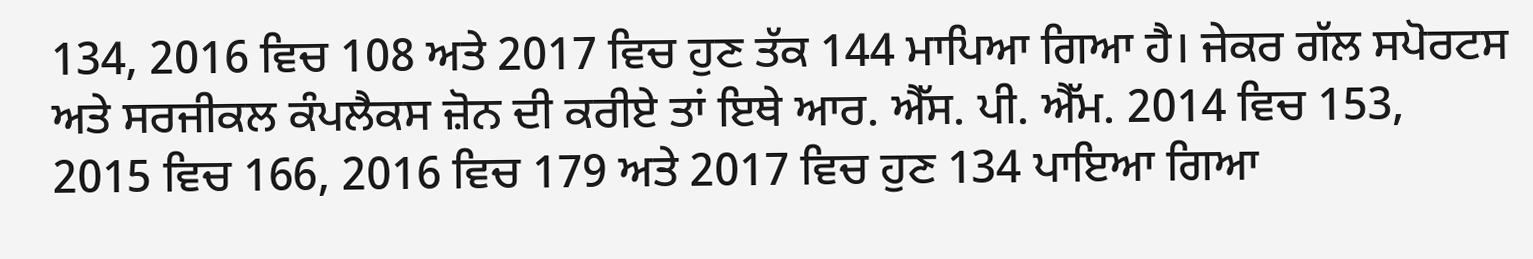134, 2016 ਵਿਚ 108 ਅਤੇ 2017 ਵਿਚ ਹੁਣ ਤੱਕ 144 ਮਾਪਿਆ ਗਿਆ ਹੈ। ਜੇਕਰ ਗੱਲ ਸਪੋਰਟਸ ਅਤੇ ਸਰਜੀਕਲ ਕੰਪਲੈਕਸ ਜ਼ੋਨ ਦੀ ਕਰੀਏ ਤਾਂ ਇਥੇ ਆਰ. ਐੱਸ. ਪੀ. ਐੱਮ. 2014 ਵਿਚ 153, 2015 ਵਿਚ 166, 2016 ਵਿਚ 179 ਅਤੇ 2017 ਵਿਚ ਹੁਣ 134 ਪਾਇਆ ਗਿਆ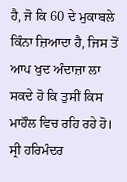ਹੈ, ਜੋ ਕਿ 60 ਦੇ ਮੁਕਾਬਲੇ ਕਿੰਨਾ ਜ਼ਿਆਦਾ ਹੈ, ਜਿਸ ਤੋਂ ਆਪ ਖੁਦ ਅੰਦਾਜ਼ਾ ਲਾ ਸਕਦੇ ਹੋ ਕਿ ਤੁਸੀਂ ਕਿਸ ਮਾਹੌਲ ਵਿਚ ਰਹਿ ਰਹੇ ਹੋ।
ਸ੍ਰੀ ਹਰਿਮੰਦਰ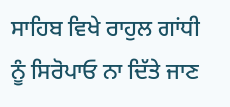ਸਾਹਿਬ ਵਿਖੇ ਰਾਹੁਲ ਗਾਂਧੀ ਨੂੰ ਸਿਰੋਪਾਓ ਨਾ ਦਿੱਤੇ ਜਾਣ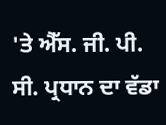'ਤੇ ਐੱਸ. ਜੀ. ਪੀ. ਸੀ. ਪ੍ਰਧਾਨ ਦਾ ਵੱਡਾ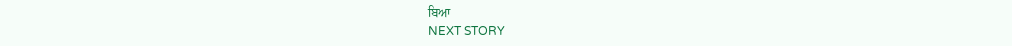ਬਿਆ
NEXT STORY